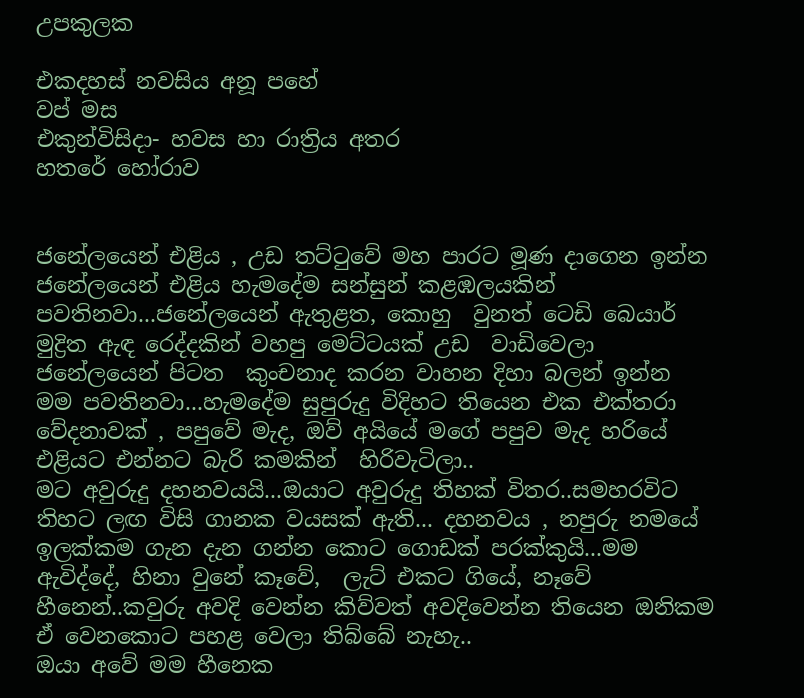උපකුලක

එකදහස් නවසිය අනූ පහේ
වප් මස
එකුන්විසිදා- හවස හා රාත්‍රිය අතර
හතරේ හෝරාව


ජනේලයෙන් එළිය , උඩ තට්ටුවේ මහ පාරට මූණ දාගෙන ඉන්න ජනේලයෙන් එළිය හැමදේම සන්සුන් කළඹලයකින් පවතිනවා...ජනේලයෙන් ඇතුළත, කොහු  වුනත් ටෙඩි බෙයාර් මුද්‍රිත ඇඳ රෙද්දකින් වහපු මෙට්ටයක් උඩ  වාඩිවෙලා ජනේලයෙන් පිටත  කුංචනාද කරන වාහන දිහා බලන් ඉන්න මම පවතිනවා...හැමදේම සුපුරුදු විදිහට තියෙන එක එක්තරා වේදනාවක් , පපුවේ මැද, ඔව් අයියේ මගේ පපුව මැද හරියේ එළියට එන්නට බැරි කමකින්  හිරිවැටිලා..
මට අවුරුදු දහනවයයි...ඔයාට අවුරුදු තිහක් විතර..සමහරවිට තිහට ලඟ විසි ගානක වයසක් ඇති... දහනවය , නපුරු නමයේ ඉලක්කම ගැන දැන ගන්න කොට ගොඩක් පරක්කුයි...මම ඇවිද්දේ, හිනා වුනේ කෑවේ,  ලැට් එකට ගියේ, නෑවේ හීනෙන්..කවුරු අවදි වෙන්න කිව්වත් අවදිවෙන්න තියෙන ඔනිකම ඒ වෙනකොට පහළ වෙලා තිබ්බේ නැහැ..
ඔයා අවේ මම හීනෙක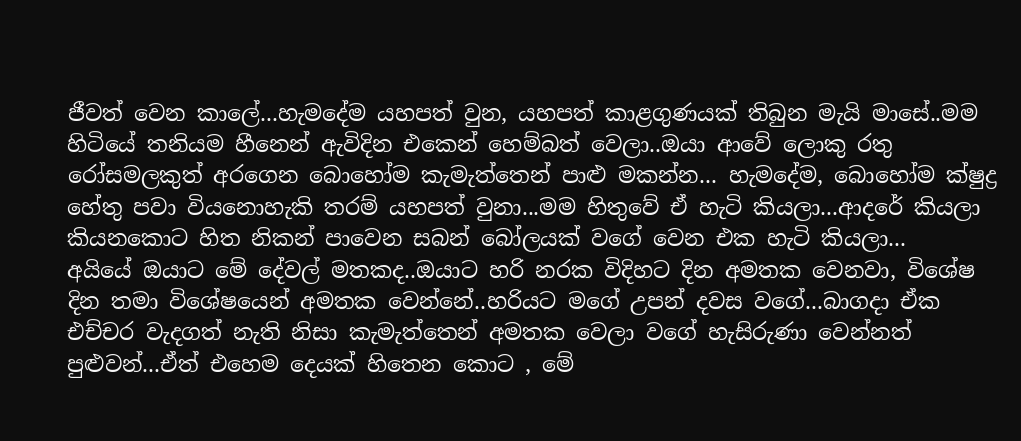ජීවත් වෙන කාලේ...හැමදේම යහපත් වුන, යහපත් කාළගුණයක් තිබුන මැයි මාසේ..මම හිටියේ තනියම හීනෙන් ඇවිදින එකෙන් හෙම්බත් වෙලා..ඔයා ආවේ ලොකු රතු රෝසමලකුත් අරගෙන බොහෝම කැමැත්තෙන් පාළු මකන්න... හැමදේම, බොහෝම ක්ෂුද්‍ර හේතු පවා වියනොහැකි තරම් යහපත් වුනා...මම හිතුවේ ඒ හැටි කියලා...ආදරේ කියලා කියනකොට හිත නිකන් පාවෙන සබන් බෝලයක් වගේ වෙන එක හැටි කියලා...
අයියේ ඔයාට මේ දේවල් මතකද..ඔයාට හරි නරක විදිහට දින අමතක වෙනවා, විශේෂ දින තමා විශේෂයෙන් අමතක වෙන්නේ..හරියට මගේ උපන් දවස වගේ...බාගදා ඒක එච්චර වැදගත් නැති නිසා කැමැත්තෙන් අමතක වෙලා වගේ හැසිරුණා වෙන්නත් පුළුවන්...ඒත් එහෙම දෙයක් හිතෙන කොට , මේ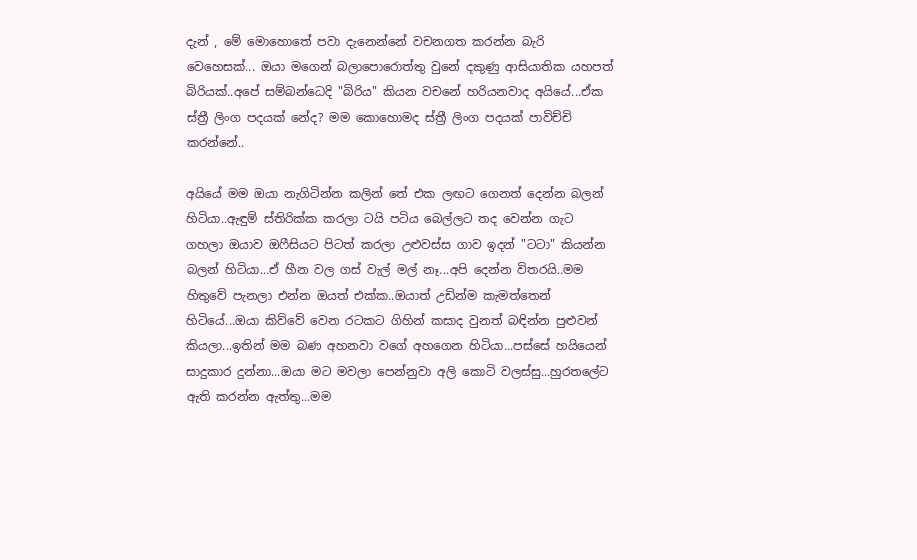දැන් , මේ මොහොතේ පවා දැනෙන්නේ වචනගත කරන්න බැරි වෙහෙසක්... ඔයා මගෙන් බලාපොරොත්තු වුනේ දකුණු ආසියාතික යහපත් බිරියක්..අපේ සම්බන්ධෙදි "බිරිය" කියන වචනේ හරියනවාද අයියේ...ඒක ස්ත්‍රී ලිංග පදයක් නේද? මම කොහොමද ස්ත්‍රී ලිංග පදයක් පාවිච්චි කරන්නේ..

අයියේ මම ඔයා නැගිටින්න කලින් තේ එක ලඟට ගෙනත් දෙන්න බලන් හිටියා..ඇඳුම් ස්තිරික්ක කරලා ටයි පටිය බෙල්ලට තද වෙන්න ගැට ගහලා ඔයාව ඔෆීසියට පිටත් කරලා උළුවස්ස ගාව ඉදන් "ටටා" කියන්න බලන් හිටියා...ඒ හීන වල ගස් වැල් මල් නෑ...අපි දෙන්න විතරයි..මම හිතුවේ පැනලා එන්න ඔයත් එක්ක..ඔයාත් උඩින්ම කැමත්තෙන් හිටියේ...ඔයා කිව්වේ වෙන රටකට ගිහින් කසාද වුනත් බඳින්න පුළුවන් කියලා...ඉතින් මම බණ අහනවා වගේ අහගෙන හිටියා...පස්සේ හයියෙන් සාදුකාර දුන්නා...ඔයා මට මවලා පෙන්නුවා අලි කොටි වලස්සු...හුරතලේට ඇති කරන්න ඇත්තු...මම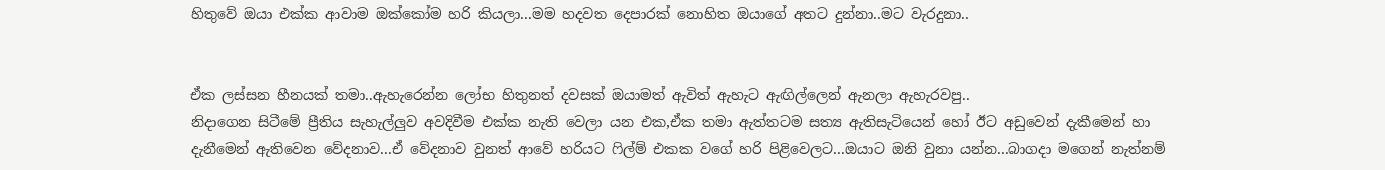හිතුවේ ඔයා එක්ක ආවාම ඔක්කෝම හරි කියලා...මම හදවත දෙපාරක් නොහිත ඔයාගේ අතට දුන්නා..මට වැරදුනා..


ඒක ලස්සන හීනයක් තමා..ඇහැරෙන්න ලෝභ හිතුනත් දවසක් ඔයාමත් ඇවිත් ඇහැට ඇඟිල්ලෙන් ඇනලා ඇහැරවපු..
නිදාගෙන සිටීමේ ප්‍රීතිය සැහැල්ලුව අවදිවීම එක්ක නැති වෙලා යන එක,ඒක තමා ඇත්තටම සත්‍ය ඇතිසැටියෙන් හෝ ඊට අඩුවෙන් දැකීමෙන් හා දැනීමෙන් ඇතිවෙන වේදනාව...ඒ වේදනාව වුනත් ආවේ හරියට ෆිල්ම් එකක වගේ හරි පිළිවෙලට...ඔයාට ඔනි වුනා යන්න...බාගදා මගෙන් නැත්නම්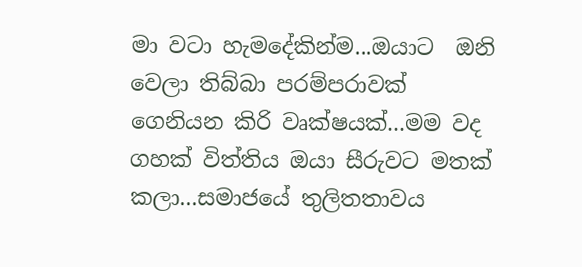මා වටා හැමදේකින්ම...ඔයාට  ඔනි වෙලා තිබ්බා පරම්පරාවක් ගෙනියන කිරි වෘක්ෂයක්...මම වද ගහක් විත්තිය ඔයා සීරුවට මතක් කලා...සමාජයේ තුලිතතාවය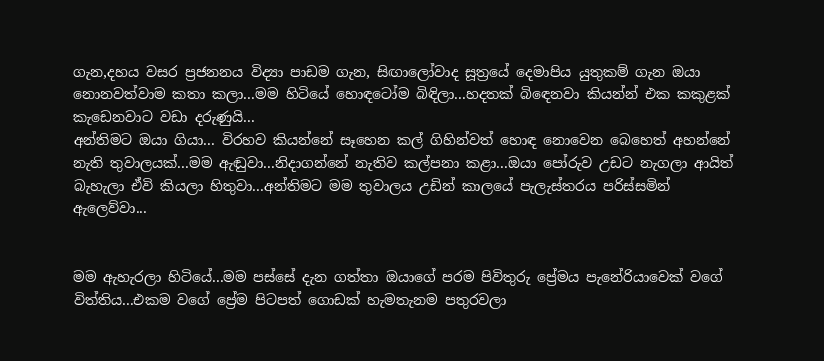ගැන,දහය වසර ප්‍රජනනය විද්‍යා පාඩම ගැන, සිඟාලෝවාද සූත්‍රයේ දෙමාපිය යුතුකම් ගැන ඔයා  නොනවත්වාම කතා කලා...මම හිටියේ හොඳටෝම බිඳිලා...හදතක් බිඳෙනවා කියන්න් එක කකුළක් කැඩෙනවාට වඩා දරුණුයි...
අන්තිමට ඔයා ගියා... විරහව කියන්නේ සෑහෙන කල් ගිහින්වත් හොඳ නොවෙන බෙහෙත් අහන්නේ නැති තුවාලයක්...මම ඇඬුවා...නිදාගන්නේ නැතිව කල්පනා කළා...ඔයා පෝරුව උඩට නැගලා ආයිත් බැහැලා ඒවි කියලා හිතුවා...අන්තිමට මම තුවාලය උඩින් කාලයේ පැලැස්තරය පරිස්සමින් ඇලෙව්වා...


මම ඇහැරලා හිටියේ...මම පස්සේ දැන ගත්තා ඔයාගේ පරම පිවිතුරු ප්‍රේමය පැනේරියාවෙක් වගේ විත්තිය...එකම වගේ ප්‍රේම පිටපත් ගොඩක් හැමතැනම පතුරවලා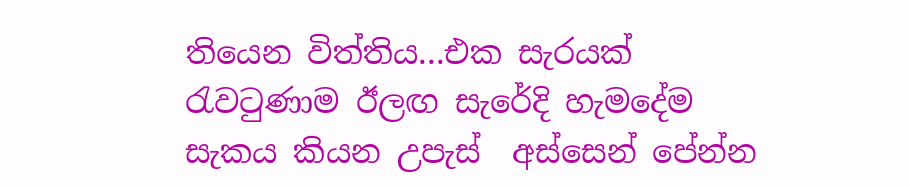තියෙන විත්තිය...එක සැරයක් රැවටුණාම ඊලඟ සැරේදි හැමදේම සැකය කියන උපැස්  අස්සෙන් පේන්න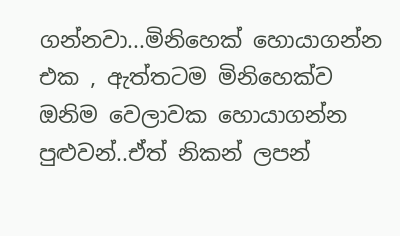ගන්නවා...මිනිහෙක් හොයාගන්න එක , ඇත්තටම මිනිහෙක්ව ඔනිම වෙලාවක හොයාගන්න පුළුවන්..ඒත් නිකන් ලපන්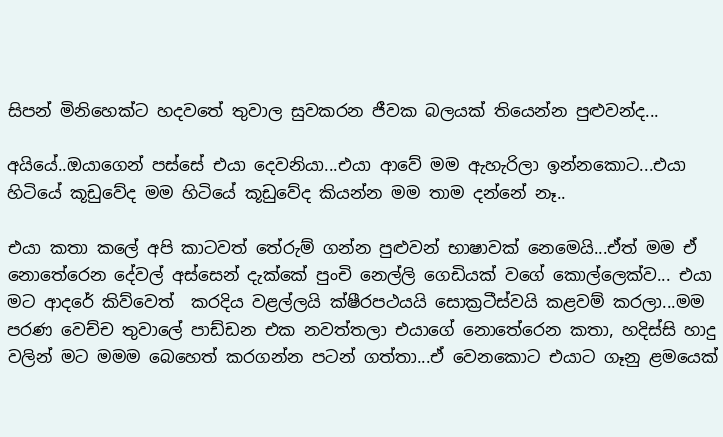සිපන් මිනිහෙක්ට හදවතේ තුවාල සුවකරන ජීවක බලයක් තියෙන්න පුළුවන්ද...

අයියේ..ඔයාගෙන් පස්සේ එයා දෙවනියා...එයා ආවේ මම ඇහැරිලා ඉන්නකොට...එයා හිටියේ කූඩුවේද මම හිටියේ කූඩුවේද කියන්න මම තාම දන්නේ නෑ..

එයා කතා කලේ අපි කාටවත් තේරුම් ගන්න පුළුවන් භාෂාවක් නෙමෙයි...ඒත් මම ඒ නොතේරෙන දේවල් අස්සෙන් දැක්කේ පුංචි නෙල්ලි ගෙඩියක් වගේ කොල්ලෙක්ව... එයා මට ආදරේ කිව්වෙත්  කරදිය වළල්ලයි ක්ෂීරපථයයි සොක්‍රටීස්වයි කළවම් කරලා...මම පරණ වෙච්ච තුවාලේ පාඩ්ඩන එක නවත්තලා එයාගේ නොතේරෙන කතා, හදිස්සි හාදු  වලින් මට මමම බෙහෙත් කරගන්න පටන් ගත්තා...ඒ වෙනකොට එයාට ගෑනු ළමයෙක්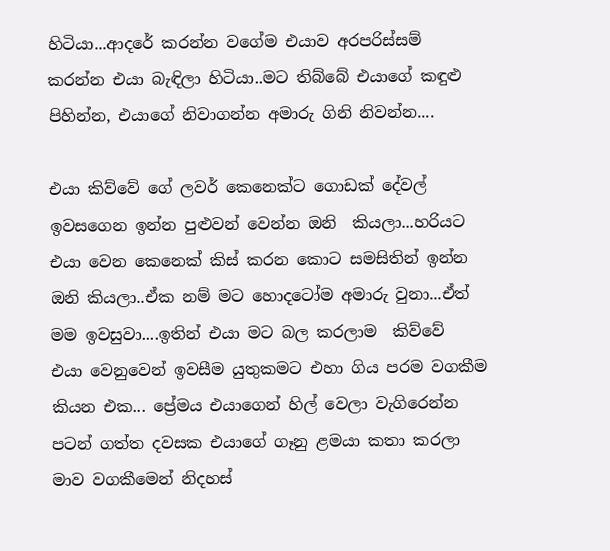හිටියා...ආදරේ කරන්න වගේම එයාව අරපරිස්සම් කරන්න එයා බැඳිලා හිටියා..මට තිබ්බේ එයාගේ කඳුළු පිහින්න, එයාගේ නිවාගන්න අමාරු ගිනි නිවන්න....

එයා කිව්වේ ගේ ලවර් කෙනෙක්ට ගොඩක් දේවල් ඉවසගෙන ඉන්න පුළුවන් වෙන්න ඔනි  කියලා...හරියට එයා වෙන කෙනෙක් කිස් කරන කොට සමසිතින් ඉන්න ඔනි කියලා..ඒක නම් මට හොදටෝම අමාරු වුනා...ඒත් මම ඉවසුවා....ඉතින් එයා මට බල කරලාම  කිව්වේ  එයා වෙනුවෙන් ඉවසීම යුතුකමට එහා ගිය පරම වගකීම කියන එක... ප්‍රේමය එයාගෙන් හිල් වෙලා වැගිරෙන්න පටන් ගත්ත දවසක එයාගේ ගෑනු ළමයා කතා කරලා මාව වගකීමෙන් නිදහස්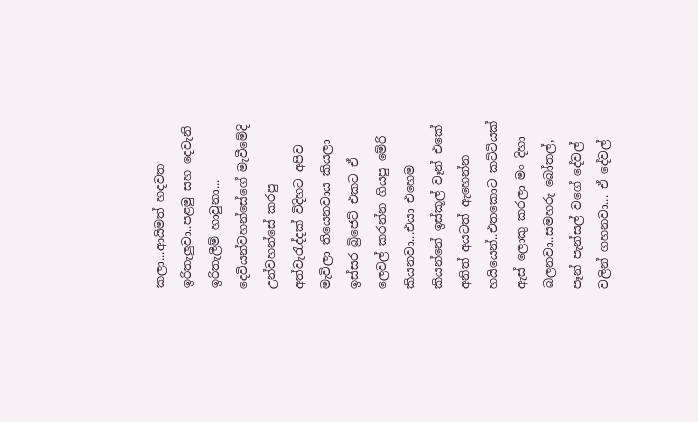කලා...ආයිමත් හදවත ඉරිතැලුවා..පළමු සහ දෙවැනි ඉරිතැලීම් හාවුනා...
දෙවියන්වහන්සේගේ මැවීමේදි උන්වහන්සේ කරපු අත්වැරැද්දක් විදිහට අපිව මැවිලා තියෙනවාය කියලා ඉස්සර බ්‍රිජෙට් එකට ඒ ලෙවල් කරන්න ගියපු මේරි කියනවා...එයා එහෙම කියන්නේ ඉස්කූල් වෑන් එකේ අනිත් අයටත් ඇහෙන්න හයියෙන්..එතකොට කට්ටියක් ඇස් ලොකු කරලා මං දිහා බලනවා..සමහරු බෝතල්, පෑන් පැන්සල් වගේ දේවල් වලින් ගහනවා... ඒ දේවල්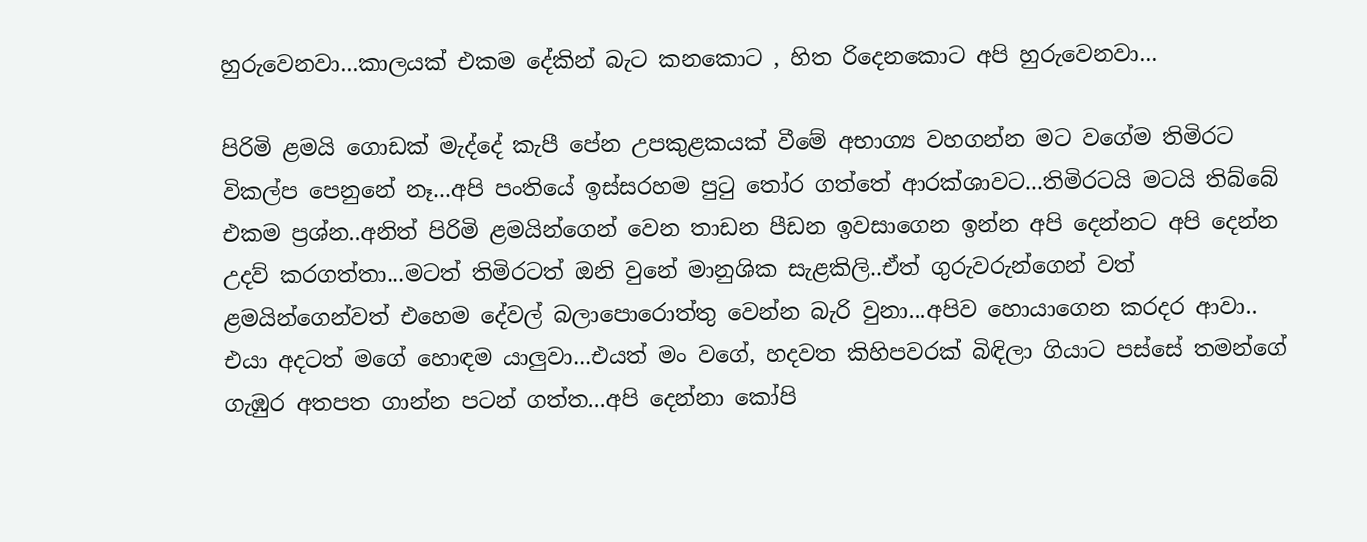හුරුවෙනවා...කාලයක් එකම දේකින් බැට කනකොට , හිත රිදෙනකොට අපි හුරුවෙනවා...

පිරිමි ළමයි ගොඩක් මැද්දේ කැපී පේන උපකුළකයක් වීමේ අභාග්‍ය වහගන්න මට වගේම තිමිරට විකල්ප පෙනුනේ නෑ...අපි පංතියේ ඉස්සරහම පුටු තෝර ගත්තේ ආරක්ශාවට...තිමිරටයි මටයි තිබ්බේ එකම ප්‍රශ්න..අනිත් පිරිමි ළමයින්ගෙන් වෙන තාඩන පීඩන ඉවසාගෙන ඉන්න අපි දෙන්නට අපි දෙන්න උදව් කරගත්තා...මටත් තිමිරටත් ඔනි වුනේ මානුශික සැළකිලි..ඒත් ගුරුවරුන්ගෙන් වත් ළමයින්ගෙන්වත් එහෙම දේවල් බලාපොරොත්තු වෙන්න බැරි වුනා...අපිව හොයාගෙන කරදර ආවා..
එයා අදටත් මගේ හොඳම යාලුවා...එයත් මං වගේ, හදවත කිහිපවරක් බිඳිලා ගියාට පස්සේ තමන්ගේ ගැඹුර අතපත ගාන්න පටන් ගත්ත...අපි දෙන්නා කෝපි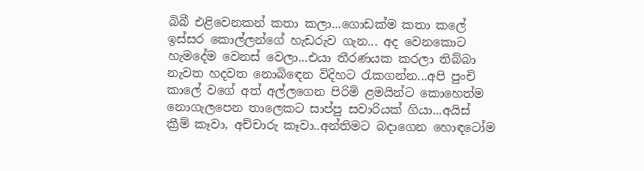බිබී එළිවෙනකන් කතා කලා...ගොඩක්ම කතා කලේ ඉස්සර කොල්ලන්ගේ හැඩරුව ගැන... අද වෙනකොට හැමදේම වෙනස් වෙලා...එයා තීරණයක කරලා තිබ්බා නැවත හදවත නොබිඳෙන විදිහට රැකගන්න...අපි පුංචි කාලේ වගේ අත් අල්ලගෙන පිරිමි ළමයින්ට කොහෙත්ම නොගැලපෙන තාලෙකට සාප්පු සවාරියක් ගියා...අයිස් ක්‍රීම් කෑවා, අච්චාරු කෑවා..අන්තිමට බදාගෙන හොඳටෝම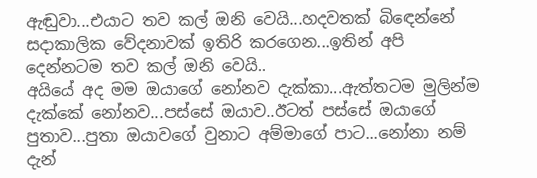ඇඬුවා...එයාට තව කල් ඔනි වෙයි...හදවතක් බිඳෙන්නේ සදාකාලික වේදනාවක් ඉතිරි කරගෙන...ඉතින් අපි දෙන්නටම තව කල් ඔනි වෙයි..
අයියේ අද මම ඔයාගේ නෝනව දැක්කා...ඇත්තටම මුලින්ම දැක්කේ නෝනව...පස්සේ ඔයාව..ඊටත් පස්සේ ඔයාගේ පුතාව...පුතා ඔයාවගේ වුනාට අම්මාගේ පාට...නෝනා නම් දැන්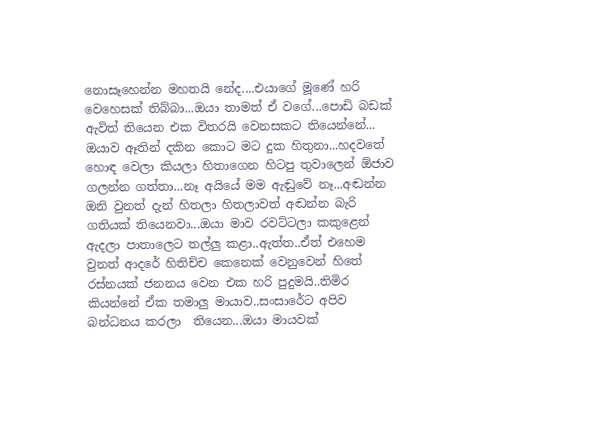නොසෑහෙන්න මහතයි නේද....එයාගේ මූණේ හරි වෙහෙසක් තිබ්බා...ඔයා තාමත් ඒ වගේ...පොඩි බඩක් ඇවිත් තියෙන එක විතරයි වෙනසකට තියෙන්නේ...
ඔයාව ඈතින් දකින කොට මට දුක හිතුනා...හදවතේ හොඳ වෙලා කියලා හිතාගෙන හිටපු තුවාලෙන් ඕජාව ගලන්න ගත්තා...නෑ අයියේ මම ඇඬුවේ නෑ...අඬන්න ඔනි වුනත් දැන් හිතලා හිතලාවත් අඬන්න බැරි ගතියක් තියෙනවා...ඔයා මාව රවට්ටලා කකුළෙන් ඇදලා පාතාලෙට තල්ලු කළා..ඇත්ත..ඒත් එහෙම වුනත් ආදරේ හිතිච්ච කෙනෙක් වෙනුවෙන් හිතේ රස්නයක් ජනනය වෙන එක හරි පුදුමයි..තිමිර කියන්නේ ඒක තමාලු මායාව..සංසාරේට අපිව බන්ධනය කරලා  තියෙන...ඔයා මායවක්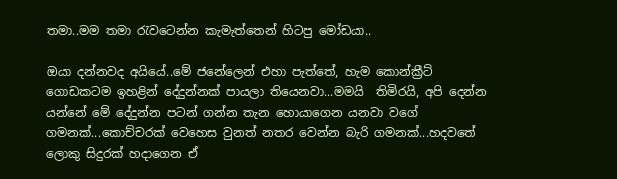තමා..මම තමා රැවටෙන්න කැමැත්තෙන් හිටපු මෝඩයා..

ඔයා දන්නවද අයියේ..මේ ජනේලෙන් එහා පැත්තේ, හැම කොන්ක්‍රීට් ගොඩකටම ඉහළින් දේදුන්නක් පායලා තියෙනවා...මමයි  තිමිරයි, අපි දෙන්න යන්නේ මේ දේදුන්න පටන් ගන්න තැන හොයාගෙන යනවා වගේ ගමනක්...කොච්චරක් වෙහෙස වුනත් නතර වෙන්න බැරි ගමනක්...හදවතේ ලොකු සිදුරක් හදාගෙන ඒ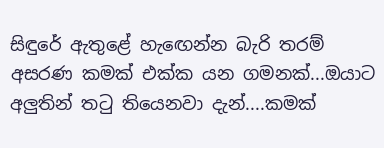සිඳුරේ ඇතුළේ හැඟෙන්න බැරි තරම් අසරණ කමක් එක්ක යන ගමනක්...ඔයාට අලුතින් තටු තියෙනවා දැන්....කමක්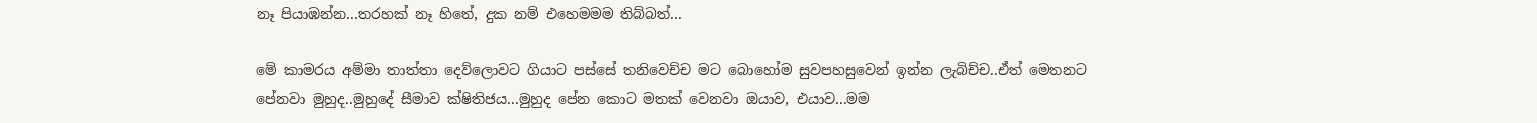නෑ පියාඹන්න...තරහක් නෑ හිතේ, දුක නම් එහෙමමම තිබ්බත්...

මේ කාමරය අම්මා තාත්තා දෙව්ලොවට ගියාට පස්සේ තනිවෙච්ච මට බොහෝම සුවපහසුවෙන් ඉන්න ලැබිච්ච..ඒත් මෙතනට පේනවා මුහුද..මුහුදේ සීමාව ක්ෂිතිජය...මුහුද පේන කොට මතක් වෙනවා ඔයාව, එයාව...මම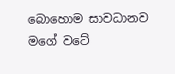බොහොම සාවධානව මගේ වටේ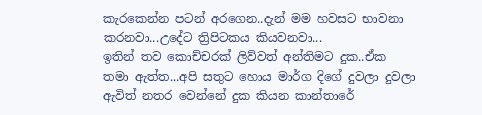කැරකෙන්න පටන් අරගෙන..දැන් මම හවසට භාවනා කරනවා...උදේට ත්‍රිපිටකය කියවනවා...
ඉතින් තව කොච්චරක් ලිව්වත් අන්තිමට දුක..ඒක තමා ඇත්ත...අපි සතුට හොය මාර්ග දිගේ දුවලා දුවලා ඇවිත් නතර වෙන්නේ දුක කියන කාන්තාරේ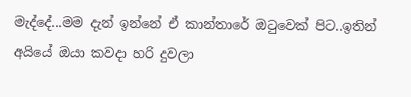මැද්දේ...මම දැන් ඉන්නේ ඒ කාන්තාරේ ඔටුවෙක් පිට..ඉතින් අයියේ ඔයා කවදා හරි දුවලා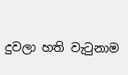දුවලා හති වැටුනාම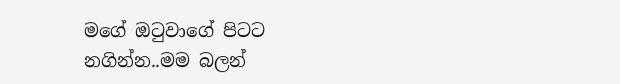මගේ ඔටුවාගේ පිටට නගින්න..මම බලන්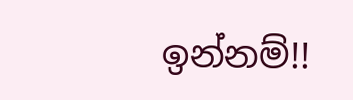ඉන්නම්!!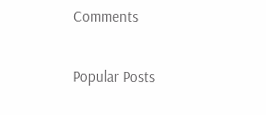Comments

Popular Posts